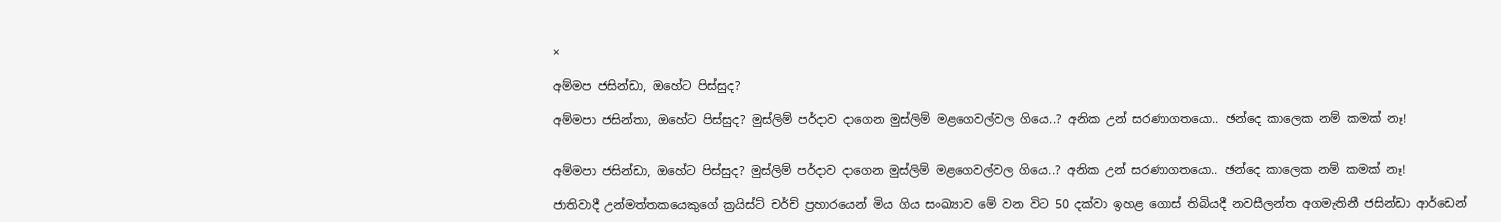×

අම්මප ජසින්ඩා, ඔහේට පිස්සුද?

අම්මපා ජසින්තා, ඔහේට පිස්සුද? මුස්ලිම් පර්දාව දාගෙන මුස්ලිම් මළගෙවල්වල ගියෙ..? අනික උන් සරණාගතයො.. ඡන්දෙ කාලෙක නම් කමක් නෑ!


අම්මපා ජසින්ඩා, ඔහේට පිස්සුද? මුස්ලිම් පර්දාව දාගෙන මුස්ලිම් මළගෙවල්වල ගියෙ..? අනික උන් සරණාගතයො.. ඡන්දෙ කාලෙක නම් කමක් නෑ!

ජාතිවාදී උන්මත්තකයෙකුගේ ක්‍රයිස්ට් චර්ච් ප්‍රහාරයෙන් මිය ගිය සංඛ්‍යාව මේ වන විට 50 දක්වා ඉහළ ගොස් තිබියදී නවසීලන්ත අගමැතිනී ජසින්ඩා ආර්ඩෙන්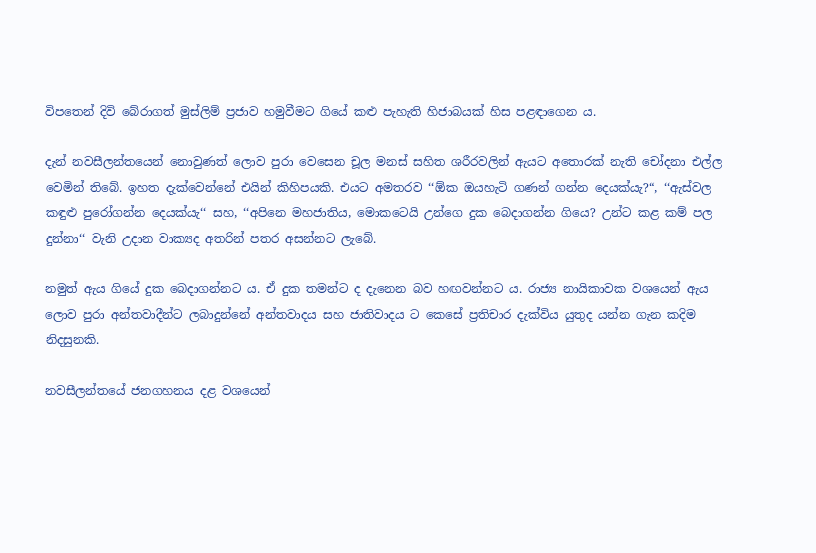විපතෙන් දිවි බේරාගත් මුස්ලිම් ප්‍රජාව හමුවීමට ගියේ කළු පැහැති හිජාබයක් හිස පළඳාගෙන ය.

දැන් නවසීලන්තයෙන් නොවුණත් ලොව පුරා වෙසෙන චූල මනස් සහිත ශරීරවලින් ඇයට අතොරක් නැති චෝදනා එල්ල වෙමින් තිබේ. ඉහත දැක්වෙන්නේ එයින් කිහිපයකි. එයට අමතරව ‘‘ඕක ඔයහැටි ගණන් ගන්න දෙයක්යැ?“, ‘‘ඇස්වල කඳුළු පුරෝගන්න දෙයක්යැ‘‘ සහ, ‘‘අපිනෙ මහජාතිය, මොකටෙයි උන්ගෙ දුක බෙදාගන්න ගියෙ? උන්ට කළ කම් පල දුන්නා‘‘ වැනි උදාන වාක්‍යද අතරින් පතර අසන්නට ලැබේ.

නමුත් ඇය ගියේ දුක බෙදාගන්නට ය. ඒ දුක තමන්ට ද දැනෙන බව හඟවන්නට ය. රාජ්‍ය නායිකාවක වශයෙන් ඇය ලොව පුරා අන්තවාදීන්ට ලබාදුන්නේ අන්තවාදය සහ ජාතිවාදය ට කෙසේ ප්‍රතිචාර දැක්විය යුතුද යන්න ගැන කදිම නිදසුනකි.

නවසීලන්තයේ ජනගහනය දළ වශයෙන්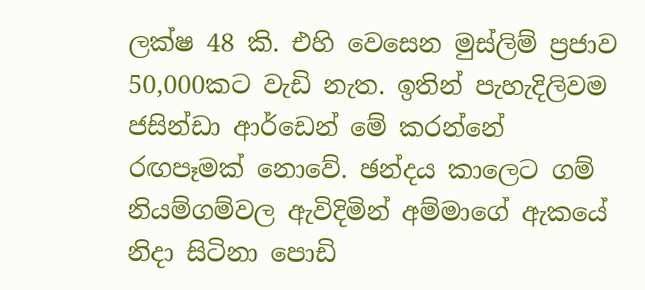ලක්ෂ 48 කි. එහි වෙසෙන මුස්ලිම් ප්‍රජාව 50,000කට වැඩි නැත. ඉතින් පැහැදිලිවම ජසින්ඩා ආර්ඩෙන් මේ කරන්නේ රඟපෑමක් නොවේ. ඡන්දය කාලෙට ගම් නියම්ගම්වල ඇවිදිමින් අම්මාගේ ඇකයේ නිදා සිටිනා පොඩි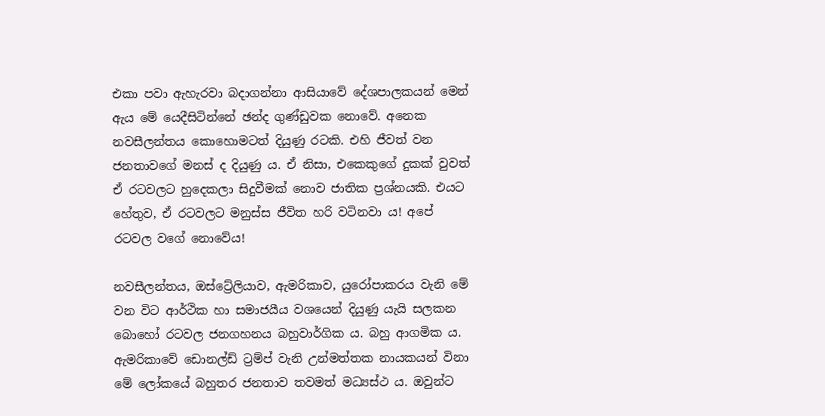එකා පවා ඇහැරවා බදාගන්නා ආසියාවේ දේශපාලකයන් මෙන් ඇය මේ යෙදීසිටින්නේ ඡන්ද ගුණ්ඩුවක නොවේ. අනෙක නවසීලන්තය කොහොමටත් දියුණු රටකි. එහි ජීවත් වන ජනතාවගේ මනස් ද දියුණු ය. ඒ නිසා, එකෙකුගේ දුකක් වුවත් ඒ රටවලට හුදෙකලා සිදුවීමක් නොව ජාතික ප්‍රශ්නයකි. එයට හේතුව, ඒ රටවලට මනුස්ස ජීවිත හරි වටිනවා ය! අපේ රටවල වගේ නොවේය!

නවසීලන්තය, ඔස්ට්‍රේලියාව, ඇමරිකාව, යුරෝපාකරය වැනි මේ වන විට ආර්ථික හා සමාජයීය වශයෙන් දියුණු යැයි සලකන බොහෝ රටවල ජනගහනය බහුවාර්ගික ය. බහු ආගමික ය. ඇමරිකාවේ ඩොනල්ඩ් ට්‍රම්ප් වැනි උන්මත්තක නායකයන් විනා මේ ලෝකයේ බහුතර ජනතාව තවමත් මධ්‍යස්ථ ය. ඔවුන්ට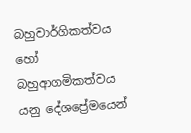බහුවාර්ගිකත්වය හෝ බහුආගමිකත්වය යනු දේශප්‍රේමයෙන්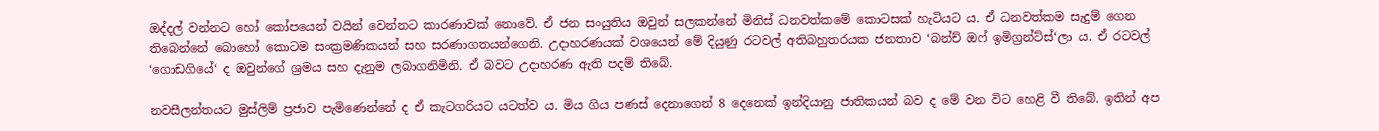ඔද්දල් වන්නට හෝ කෝපයෙන් වයින් වෙන්නට කාරණාවක් නොවේ. ඒ ජන සංයුතිය ඔවුන් සලකන්නේ මිනිස් ධනවත්කමේ කොටසක් හැටියට ය. ඒ ධනවත්කම සැදුම් ගෙන තිබෙන්නේ බොහෝ කොටම සංක්‍රමණිකයන් සහ සරණාගතයන්ගෙනි. උදාහරණයක් වශයෙන් මේ දියුණු රටවල් අතිබහුතරයක ජනතාව ‘බන්ච් ඔෆ් ඉමිග්‍රන්ට්ස්‘ලා ය. ඒ රටවල් ‘ගොඩගියේ‘ ද ඔවුන්ගේ ශ්‍රමය සහ දැනුම ලබාගනිමිනි. ඒ බවට උදාහරණ ඇති පදම් තිබේ.

නවසීලන්තයට මුස්ලිම් ප්‍රජාව පැමිණෙන්නේ ද ඒ කැටගරියට යටත්ව ය. මිය ගිය පණස් දෙනාගෙන් 8 දෙනෙක් ඉන්දියානු ජාතිකයන් බව ද මේ වන විට හෙළි වී තිබේ. ඉතින් අප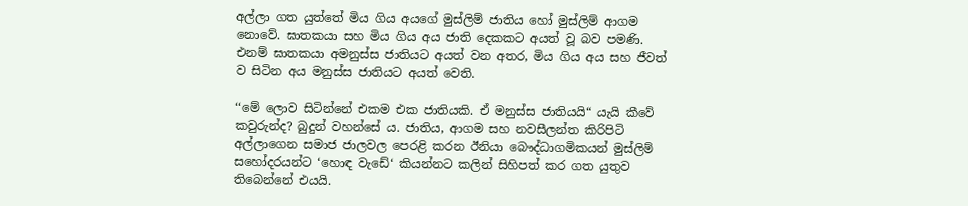අල්ලා ගත යුත්තේ මිය ගිය අයගේ මුස්ලිම් ජාතිය හෝ මුස්ලිම් ආගම නොවේ. ඝාතකයා සහ මිය ගිය අය ජාති දෙකකට අයත් වූ බව පමණි. එනම් ඝාතකයා අමනුස්ස ජාතියට අයත් වන අතර, මිය ගිය අය සහ ජීවත් ව සිටින අය මනුස්ස ජාතියට අයත් වෙති.

‘‘මේ ලොව සිටින්නේ එකම එක ජාතියකි. ඒ මනුස්ස ජාතියයි“ යැයි කීවේ කවුරුන්ද? බුදුන් වහන්සේ ය. ජාතිය, ආගම සහ නවසීලන්ත කිරිපිටි අල්ලාගෙන සමාජ ජාලවල පෙරළි කරන ඊනියා බෞද්ධාගමිකයන් මුස්ලිම් සහෝදරයන්ට ‘හොඳ වැඩේ‘ කියන්නට කලින් සිහිපත් කර ගත යුතුව තිබෙන්නේ එයයි.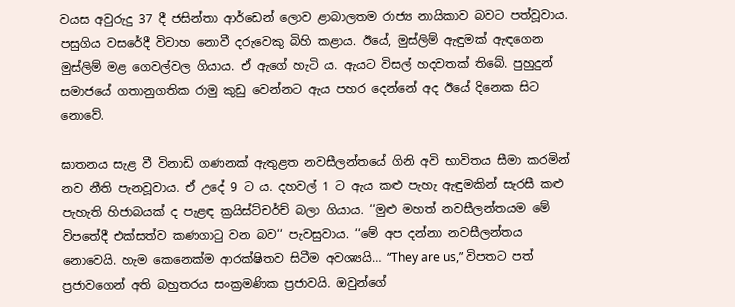වයස අවුරුදු 37 දී ජසින්තා ආර්ඩෙන් ලොව ළාබාලතම රාජ්‍ය නායිකාව බවට පත්වූවාය. පසුගිය වසරේදී විවාහ නොවී දරුවෙකු බිහි කළාය. ඊයේ, මුස්ලිම් ඇඳුමක් ඇඳගෙන මුස්ලිම් මළ ගෙවල්වල ගියාය. ඒ ඇගේ හැටි ය. ඇයට විසල් හදවතක් තිබේ. පුහුදුන් සමාජයේ ගතානුගතික රාමු කුඩු වෙන්නට ඇය පහර දෙන්නේ අද ඊයේ දිනෙක සිට නොවේ.

ඝාතනය සැළ වී විනාඩි ගණනක් ඇතුළත නවසීලන්තයේ ගිනි අවි භාවිතය සීමා කරමින් නව නීති පැනවූවාය. ඒ උදේ 9 ට ය. දහවල් 1 ට ඇය කළු පැහැ ඇඳුමකින් සැරසී කළු පැහැති හිජාබයක් ද පැළඳ ක්‍රයිස්ට්චර්ච් බලා ගියාය. ‘‘මුළු මහත් නවසීලන්තයම මේ විපතේදී එක්සත්ව කණගාටු වන බව‘‘ පැවසුවාය. ‘‘මේ අප දන්නා නවසීලන්තය නොවෙයි. හැම කෙනෙක්ම ආරක්ෂිතව සිටීම අවශ්‍යයි… “They are us,” විපතට පත් ප්‍රජාවගෙන් අති බහුතරය සංක්‍රමණික ප්‍රජාවයි. ඔවුන්ගේ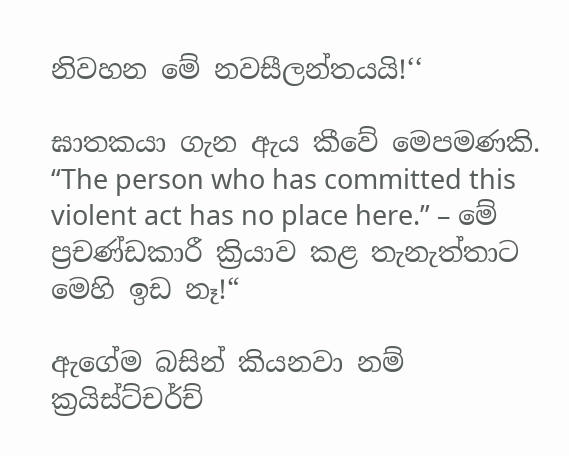නිවහන මේ නවසීලන්තයයි!‘‘

ඝාතකයා ගැන ඇය කීවේ මෙපමණකි. “The person who has committed this violent act has no place here.” – මේ ප්‍රචණ්ඩකාරී ක්‍රියාව කළ තැනැත්තාට මෙහි ඉඩ නෑ!“

ඇගේම බසින් කියනවා නම් ක්‍රයිස්ට්චර්ච්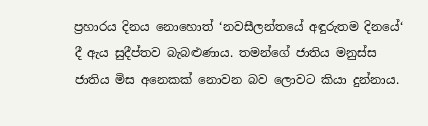ප්‍රහාරය දිනය නොහොත් ‘නවසීලන්තයේ අඳුරුතම දිනයේ‘ දී ඇය සුදීප්තව බැබළුණාය. තමන්ගේ ජාතිය මනුස්ස ජාතිය මිස අනෙකක් නොවන බව ලොවට කියා දුන්නාය.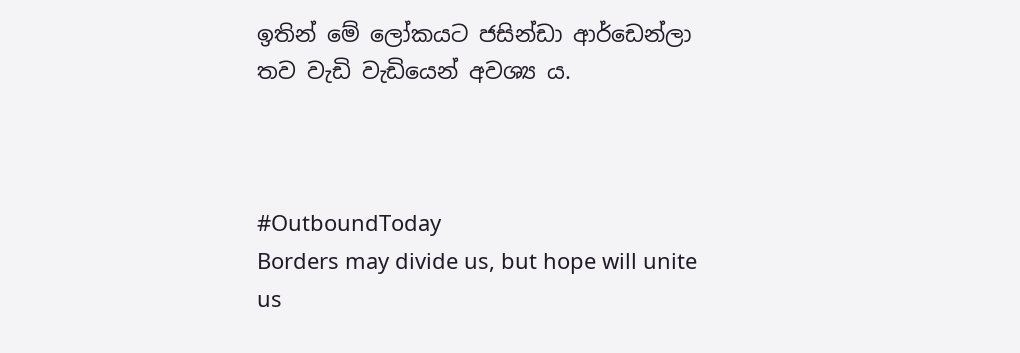ඉතින් මේ ලෝකයට ජසින්ඩා ආර්ඩෙන්ලා තව වැඩි වැඩියෙන් අවශ්‍ය ය.



#OutboundToday
Borders may divide us, but hope will unite us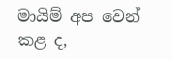මායිම් අප වෙන් කළ ද,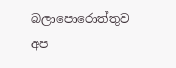බලාපොරොත්තුව අප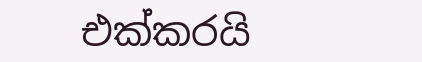එක්කරයි